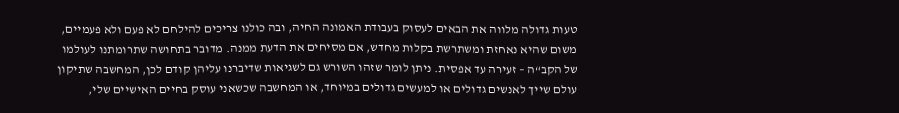טעות גדולה מלווה את הבאים לעסוק בעבודת האמונה החיה, ובה כולנו צריכים להילחם לא פעם ולא פעמיים, משום שהיא נאחזת ומשתרשת בקלות מחדש, אם מסיחים את הדעת ממנה. מדובר בתחושה שתרומתנו לעולמו של הקב“ה – זעירה עד אפסית. ניתן לומר שזהו השורש גם לשגיאות שדיברנו עליהן קודם לכן, המחשבה שתיקון עולם שייך לאנשים גדולים או למעשים גדולים במיוחד, או המחשבה שכשאני עוסק בחיים האישיים שלי,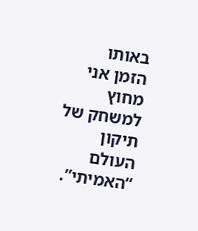באותו הזמן אני מחוץ למשחק של תיקון העולם “האמיתי”.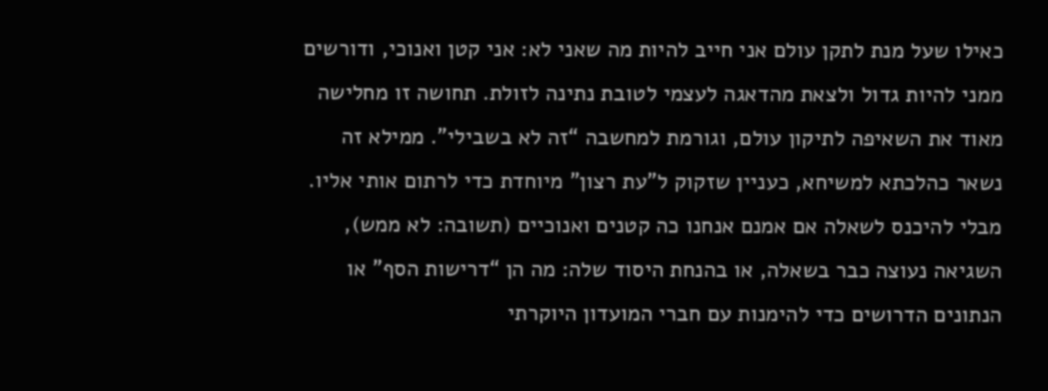כאילו שעל מנת לתקן עולם אני חייב להיות מה שאני לא: אני קטן ואנוכי, ודורשים ממני להיות גדול ולצאת מהדאגה לעצמי לטובת נתינה לזולת. תחושה זו מחלישה מאוד את השאיפה לתיקון עולם, וגורמת למחשבה “זה לא בשבילי”. ממילא זה נשאר כהלכתא למשיחא, כעניין שזקוק ל”עת רצון” מיוחדת כדי לרתום אותי אליו.
מבלי להיכנס לשאלה אם אמנם אנחנו כה קטנים ואנוכיים (תשובה: לא ממש), השגיאה נעוצה כבר בשאלה, או בהנחת היסוד שלה: מה הן “דרישות הסף” או הנתונים הדרושים כדי להימנות עם חברי המועדון היוקרתי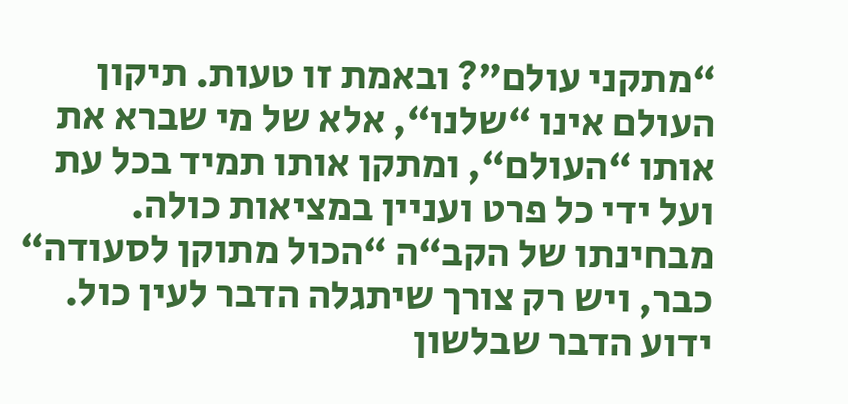“מתקני עולם”? ובאמת זו טעות. תיקון העולם אינו “שלנו“, אלא של מי שברא את אותו “העולם“, ומתקן אותו תמיד בכל עת ועל ידי כל פרט ועניין במציאות כולה. מבחינתו של הקב“ה “הכול מתוקן לסעודה“ כבר, ויש רק צורך שיתגלה הדבר לעין כול.
ידוע הדבר שבלשון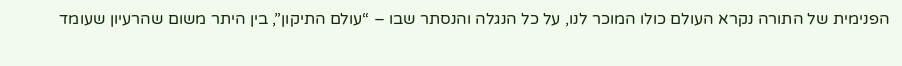הפנימית של התורה נקרא העולם כולו המוכר לנו, על כל הנגלה והנסתר שבו – “עולם התיקון”, בין היתר משום שהרעיון שעומד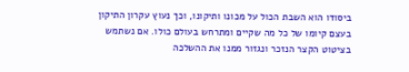ביסודו הוא השבת הכול על מכונו ותיקונו, וכך נעוץ עקרון התיקון בעצם קיומו של כל מה שקיים ומתרחש בעולם כולו. אם נשתמש בציטוט הקצר הנזכר ונגזור ממנו את ההשלכה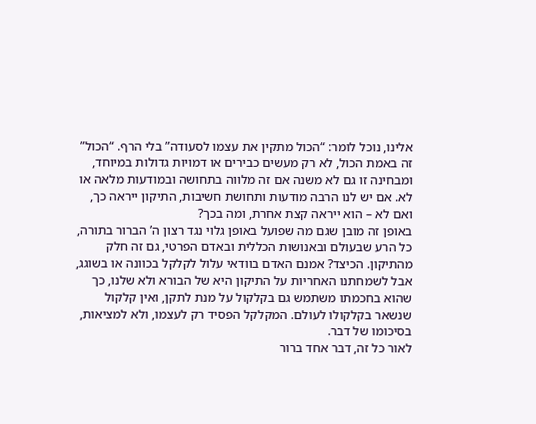אלינו, נוכל לומר: “הכול מתקין את עצמו לסעודה” בלי הרף. “הכול” זה באמת הכול, לא רק מעשים כבירים או דמויות גדולות במיוחד, ומבחינה זו גם לא משנה אם זה מלווה בתחושה ובמודעות מלאה או לא. אם יש לנו הרבה מודעות ותחושת חשיבות, התיקון ייראה כך, ואם לא – הוא ייראה קצת אחרת, ומה בכך?
באופן זה מובן שגם מה שפועל באופן גלוי נגד רצון ה’ הברור בתורה, כל הרע שבעולם ובאנושות הכללית ובאדם הפרטי, גם זה חלק מהתיקון. הכיצד? אמנם האדם בוודאי עלול לקלקל בכוונה או בשוגג, אבל לשמחתנו האחריות על התיקון היא של הבורא ולא שלנו, כך שהוא בחכמתו משתמש גם בקלקול על מנת לתקן, ואין קלקול שנשאר בקלקולו לעולם. המקלקל הפסיד רק לעצמו, ולא למציאות, בסיכומו של דבר.
לאור כל זה, דבר אחד ברור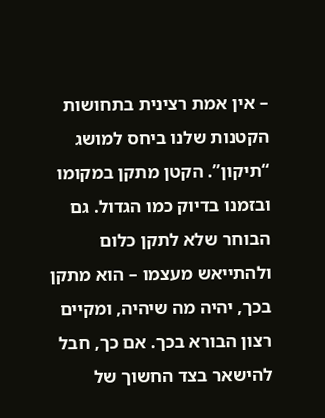– אין אמת רצינית בתחושות הקטנות שלנו ביחס למושג “תיקון”. הקטן מתקן במקומו ובזמנו בדיוק כמו הגדול. גם הבוחר שלא לתקן כלום ולהתייאש מעצמו – הוא מתקן בכך, יהיה מה שיהיה, ומקיים רצון הבורא בכך. אם כך, חבל להישאר בצד החשוך של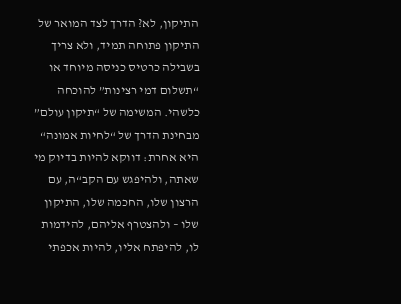התיקון, לא? הדרך לצד המואר של התיקון פתוחה תמיד, ולא צריך בשבילה כרטיס כניסה מיוחד או “תשלום דמי רצינות” להוכחה כלשהי. המשימה של “תיקון עולם” מבחינת הדרך של “לחיות אמונה“ היא אחרת: דווקא להיות בדיוק מי שאתה, ולהיפגש עם הקב“ה, עם הרצון שלו, החכמה שלו, התיקון שלו – ולהצטרף אליהם, להידמות לו, להיפתח אליו, להיות אכפתי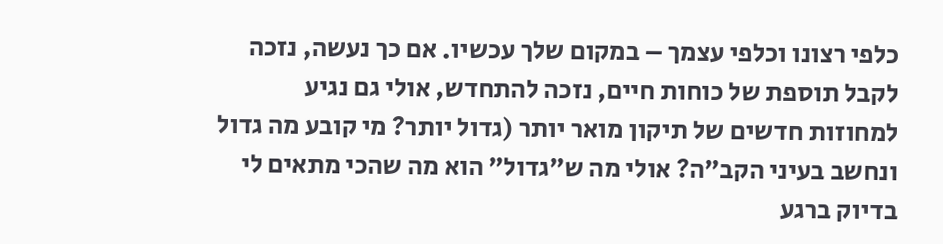כלפי רצונו וכלפי עצמך – במקום שלך עכשיו. אם כך נעשה, נזכה לקבל תוספת של כוחות חיים, נזכה להתחדש, אולי גם נגיע למחוזות חדשים של תיקון מואר יותר (גדול יותר? מי קובע מה גדול ונחשב בעיני הקב”ה? אולי מה ש”גדול” הוא מה שהכי מתאים לי בדיוק ברגע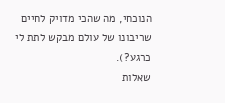הנוכחי, מה שהכי מדויק לחיים שריבונו של עולם מבקש לתת לי כרגע?).
שאלות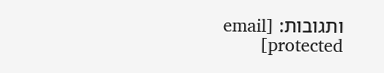ותגובות: [email protected]